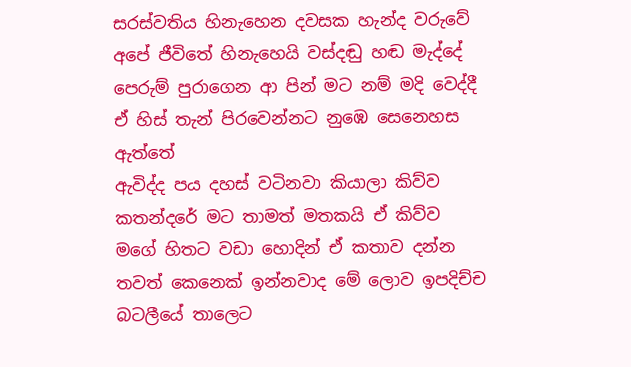සරස්වතිය හිනැහෙන දවසක හැන්ද වරුවේ
අපේ ජීවිතේ හිනැහෙයි වස්දඬු හඬ මැද්දේ
පෙරුම් පුරාගෙන ආ පින් මට නම් මදි වෙද්දී
ඒ හිස් තැන් පිරවෙන්නට නුඹෙ සෙනෙහස ඇත්තේ
ඇවිද්ද පය දහස් වටිනවා කියාලා කිව්ව
කතන්දරේ මට තාමත් මතකයි ඒ කිව්ව
මගේ හිතට වඩා හොදින් ඒ කතාව දන්න
තවත් කෙනෙක් ඉන්නවාද මේ ලොව ඉපදිච්ච
බටලීයේ තාලෙට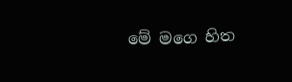මේ මගෙ හිත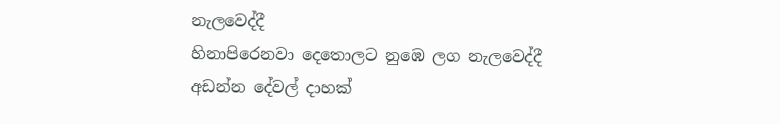නැලවෙද්දී
හිනාපිරෙනවා දෙතොලට නුඹෙ ලග නැලවෙද්දී
අඩන්න දේවල් දාහක්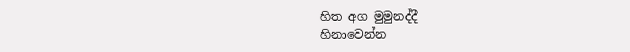හිත අග මුමුනද්දී
හිනාවෙන්න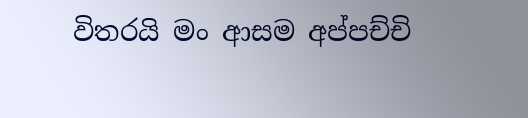විතරයි මං ආසම අප්පච්චි